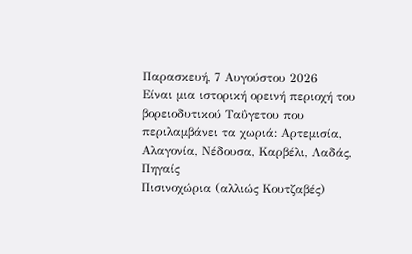Παρασκευή, 7 Αυγούστου 2026
Είναι μια ιστορική ορεινή περιοχή του βορειοδυτικού Ταΰγετου που περιλαμβάνει τα χωριά: Αρτεμισία, Αλαγονία, Νέδουσα, Καρβέλι, Λαδάς, Πηγαίς
Πισινοχώρια (αλλιώς Κουτζαβές)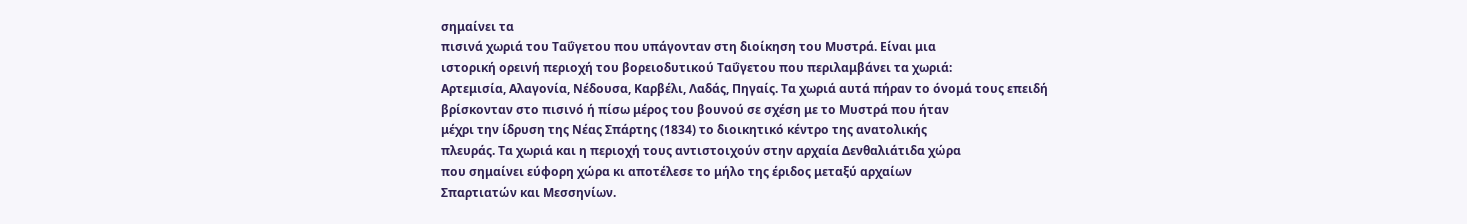σημαίνει τα
πισινά χωριά του Ταΰγετου που υπάγονταν στη διοίκηση του Μυστρά. Είναι μια
ιστορική ορεινή περιοχή του βορειοδυτικού Ταΰγετου που περιλαμβάνει τα χωριά:
Αρτεμισία, Αλαγονία, Νέδουσα, Καρβέλι, Λαδάς, Πηγαίς. Τα χωριά αυτά πήραν το όνομά τους επειδή
βρίσκονταν στο πισινό ή πίσω μέρος του βουνού σε σχέση με το Μυστρά που ήταν
μέχρι την ίδρυση της Νέας Σπάρτης (1834) το διοικητικό κέντρο της ανατολικής
πλευράς. Τα χωριά και η περιοχή τους αντιστοιχούν στην αρχαία Δενθαλιάτιδα χώρα
που σημαίνει εύφορη χώρα κι αποτέλεσε το μήλο της έριδος μεταξύ αρχαίων
Σπαρτιατών και Μεσσηνίων.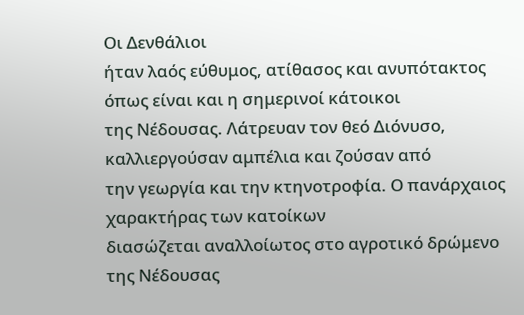Οι Δενθάλιοι
ήταν λαός εύθυμος, ατίθασος και ανυπότακτος όπως είναι και η σημερινοί κάτοικοι
της Νέδουσας. Λάτρευαν τον θεό Διόνυσο, καλλιεργούσαν αμπέλια και ζούσαν από
την γεωργία και την κτηνοτροφία. Ο πανάρχαιος χαρακτήρας των κατοίκων
διασώζεται αναλλοίωτος στο αγροτικό δρώμενο της Νέδουσας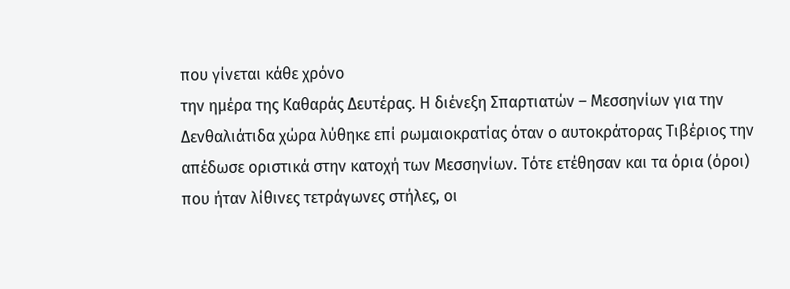που γίνεται κάθε χρόνο
την ημέρα της Καθαράς Δευτέρας. Η διένεξη Σπαρτιατών – Μεσσηνίων για την
Δενθαλιάτιδα χώρα λύθηκε επί ρωμαιοκρατίας όταν ο αυτοκράτορας Τιβέριος την
απέδωσε οριστικά στην κατοχή των Μεσσηνίων. Τότε ετέθησαν και τα όρια (όροι)
που ήταν λίθινες τετράγωνες στήλες, οι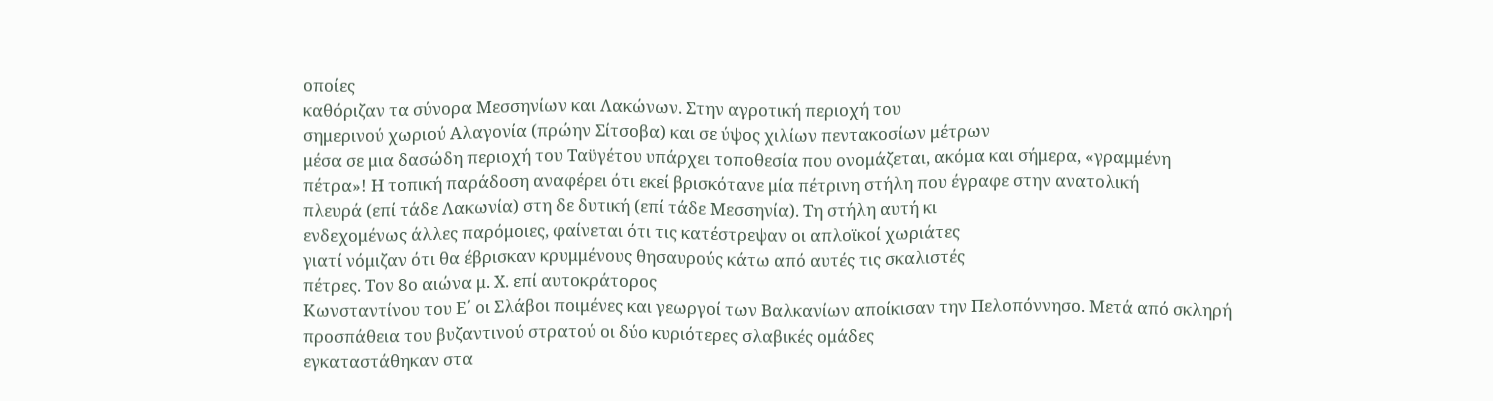οποίες
καθόριζαν τα σύνορα Μεσσηνίων και Λακώνων. Στην αγροτική περιοχή του
σημερινού χωριού Αλαγονία (πρώην Σίτσοβα) και σε ύψος χιλίων πεντακοσίων μέτρων
μέσα σε μια δασώδη περιοχή του Ταϋγέτου υπάρχει τοποθεσία που ονομάζεται, ακόμα και σήμερα, «γραμμένη
πέτρα»! Η τοπική παράδοση αναφέρει ότι εκεί βρισκότανε μία πέτρινη στήλη που έγραφε στην ανατολική
πλευρά (επί τάδε Λακωνία) στη δε δυτική (επί τάδε Μεσσηνία). Τη στήλη αυτή κι
ενδεχομένως άλλες παρόμοιες, φαίνεται ότι τις κατέστρεψαν οι απλοϊκοί χωριάτες
γιατί νόμιζαν ότι θα έβρισκαν κρυμμένους θησαυρούς κάτω από αυτές τις σκαλιστές
πέτρες. Τον 8ο αιώνα μ. Χ. επί αυτοκράτορος
Κωνσταντίνου του Ε΄ οι Σλάβοι ποιμένες και γεωργοί των Βαλκανίων αποίκισαν την Πελοπόννησο. Μετά από σκληρή
προσπάθεια του βυζαντινού στρατού οι δύο κυριότερες σλαβικές ομάδες
εγκαταστάθηκαν στα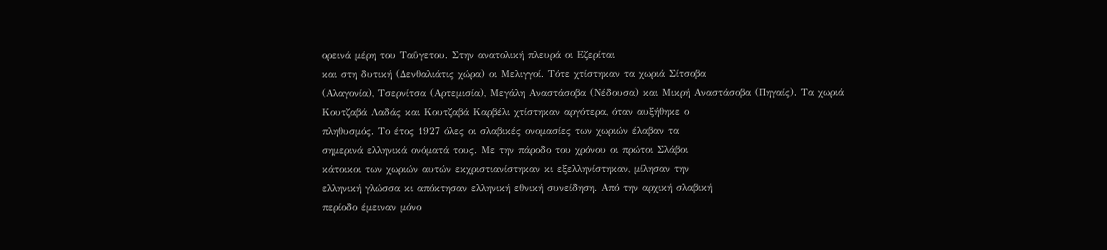ορεινά μέρη του Ταΰγετου. Στην ανατολική πλευρά οι Εζερίται
και στη δυτική (Δενθαλιάτις χώρα) οι Μελιγγοί. Τότε χτίστηκαν τα χωριά Σίτσοβα
(Αλαγονία), Τσερνίτσα (Αρτεμισία), Μεγάλη Αναστάσοβα (Νέδουσα) και Μικρή Αναστάσοβα (Πηγαίς). Τα χωριά
Κουτζαβά Λαδάς και Κουτζαβά Καρβέλι χτίστηκαν αργότερα, όταν αυξήθηκε ο
πληθυσμός. Το έτος 1927 όλες οι σλαβικές ονομασίες των χωριών έλαβαν τα
σημερινά ελληνικά ονόματά τους. Με την πάροδο του χρόνου οι πρώτοι Σλάβοι
κάτοικοι των χωριών αυτών εκχριστιανίστηκαν κι εξελληνίστηκαν, μίλησαν την
ελληνική γλώσσα κι απόκτησαν ελληνική εθνική συνείδηση. Από την αρχική σλαβική
περίοδο έμειναν μόνο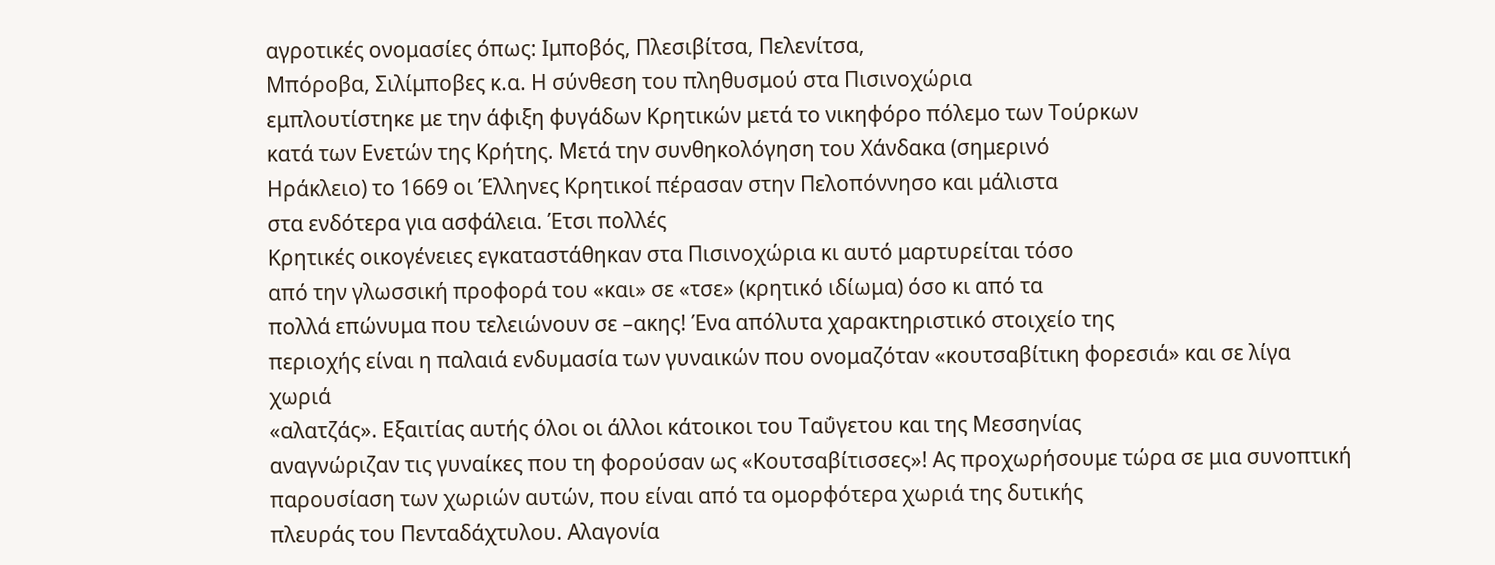αγροτικές ονομασίες όπως: Ιμποβός, Πλεσιβίτσα, Πελενίτσα,
Μπόροβα, Σιλίμποβες κ.α. Η σύνθεση του πληθυσμού στα Πισινοχώρια
εμπλουτίστηκε με την άφιξη φυγάδων Κρητικών μετά το νικηφόρο πόλεμο των Τούρκων
κατά των Ενετών της Κρήτης. Μετά την συνθηκολόγηση του Χάνδακα (σημερινό
Ηράκλειο) το 1669 οι Έλληνες Κρητικοί πέρασαν στην Πελοπόννησο και μάλιστα
στα ενδότερα για ασφάλεια. Έτσι πολλές
Κρητικές οικογένειες εγκαταστάθηκαν στα Πισινοχώρια κι αυτό μαρτυρείται τόσο
από την γλωσσική προφορά του «και» σε «τσε» (κρητικό ιδίωμα) όσο κι από τα
πολλά επώνυμα που τελειώνουν σε –ακης! Ένα απόλυτα χαρακτηριστικό στοιχείο της
περιοχής είναι η παλαιά ενδυμασία των γυναικών που ονομαζόταν «κουτσαβίτικη φορεσιά» και σε λίγα χωριά
«αλατζάς». Εξαιτίας αυτής όλοι οι άλλοι κάτοικοι του Ταΰγετου και της Μεσσηνίας
αναγνώριζαν τις γυναίκες που τη φορούσαν ως «Κουτσαβίτισσες»! Ας προχωρήσουμε τώρα σε μια συνοπτική
παρουσίαση των χωριών αυτών, που είναι από τα ομορφότερα χωριά της δυτικής
πλευράς του Πενταδάχτυλου. Αλαγονία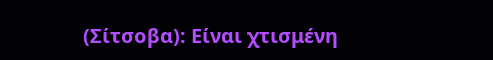(Σίτσοβα): Είναι χτισμένη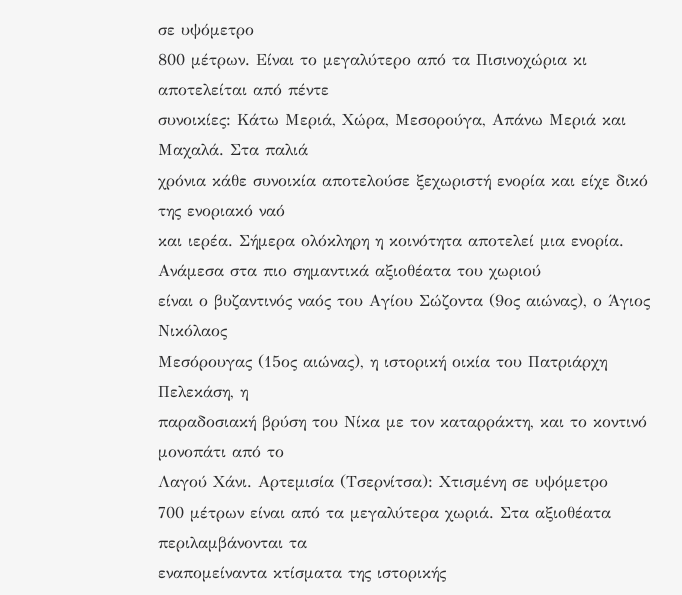σε υψόμετρο
800 μέτρων. Είναι το μεγαλύτερο από τα Πισινοχώρια κι αποτελείται από πέντε
συνοικίες: Κάτω Μεριά, Χώρα, Μεσορούγα, Απάνω Μεριά και Μαχαλά. Στα παλιά
χρόνια κάθε συνοικία αποτελούσε ξεχωριστή ενορία και είχε δικό της ενοριακό ναό
και ιερέα. Σήμερα ολόκληρη η κοινότητα αποτελεί μια ενορία. Ανάμεσα στα πιο σημαντικά αξιοθέατα του χωριού
είναι ο βυζαντινός ναός του Αγίου Σώζοντα (9ος αιώνας), ο Άγιος Νικόλαος
Μεσόρουγας (15ος αιώνας), η ιστορική οικία του Πατριάρχη Πελεκάση, η
παραδοσιακή βρύση του Νίκα με τον καταρράκτη, και το κοντινό μονοπάτι από το
Λαγού Χάνι. Αρτεμισία (Τσερνίτσα): Χτισμένη σε υψόμετρο
700 μέτρων είναι από τα μεγαλύτερα χωριά. Στα αξιοθέατα περιλαμβάνονται τα
εναπομείναντα κτίσματα της ιστορικής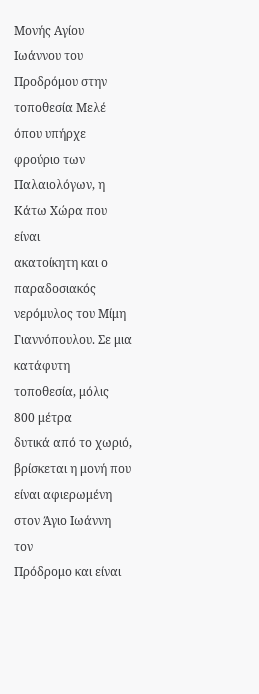Μονής Αγίου Ιωάννου του Προδρόμου στην
τοποθεσία Μελέ όπου υπήρχε φρούριο των Παλαιολόγων, η Κάτω Χώρα που είναι
ακατοίκητη και ο παραδοσιακός νερόμυλος του Μίμη Γιαννόπουλου. Σε μια κατάφυτη τοποθεσία, μόλις 800 μέτρα
δυτικά από το χωριό, βρίσκεται η μονή που είναι αφιερωμένη στον Άγιο Ιωάννη τον
Πρόδρομο και είναι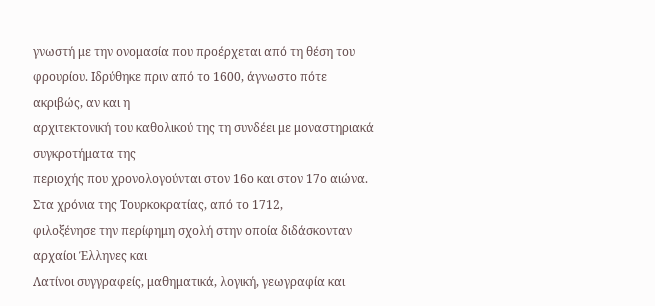γνωστή με την ονομασία που προέρχεται από τη θέση του
φρουρίου. Ιδρύθηκε πριν από το 1600, άγνωστο πότε ακριβώς, αν και η
αρχιτεκτονική του καθολικού της τη συνδέει με μοναστηριακά συγκροτήματα της
περιοχής που χρονολογούνται στον 16ο και στον 17ο αιώνα. Στα χρόνια της Τουρκοκρατίας, από το 1712,
φιλοξένησε την περίφημη σχολή στην οποία διδάσκονταν αρχαίοι Έλληνες και
Λατίνοι συγγραφείς, μαθηματικά, λογική, γεωγραφία και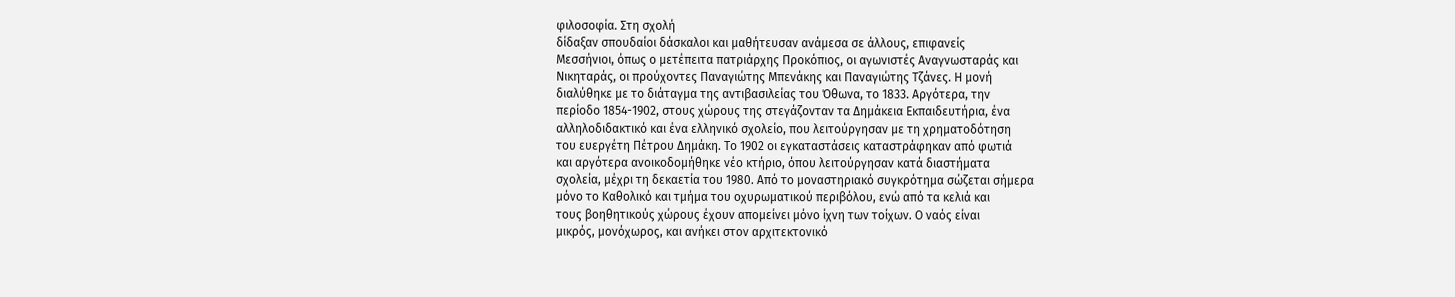φιλοσοφία. Στη σχολή
δίδαξαν σπουδαίοι δάσκαλοι και μαθήτευσαν ανάμεσα σε άλλους, επιφανείς
Μεσσήνιοι, όπως ο μετέπειτα πατριάρχης Προκόπιος, οι αγωνιστές Αναγνωσταράς και
Νικηταράς, οι προύχοντες Παναγιώτης Μπενάκης και Παναγιώτης Τζάνες. Η μονή
διαλύθηκε με το διάταγμα της αντιβασιλείας του Όθωνα, το 1833. Αργότερα, την
περίοδο 1854-1902, στους χώρους της στεγάζονταν τα Δημάκεια Εκπαιδευτήρια, ένα
αλληλοδιδακτικό και ένα ελληνικό σχολείο, που λειτούργησαν με τη χρηματοδότηση
του ευεργέτη Πέτρου Δημάκη. Το 1902 οι εγκαταστάσεις καταστράφηκαν από φωτιά
και αργότερα ανοικοδομήθηκε νέο κτήριο, όπου λειτούργησαν κατά διαστήματα
σχολεία, μέχρι τη δεκαετία του 1980. Από το μοναστηριακό συγκρότημα σώζεται σήμερα
μόνο το Καθολικό και τμήμα του οχυρωματικού περιβόλου, ενώ από τα κελιά και
τους βοηθητικούς χώρους έχουν απομείνει μόνο ίχνη των τοίχων. Ο ναός είναι
μικρός, μονόχωρος, και ανήκει στον αρχιτεκτονικό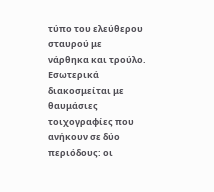τύπο του ελεύθερου σταυρού με
νάρθηκα και τρούλο. Εσωτερικά διακοσμείται με θαυμάσιες τοιχογραφίες που
ανήκουν σε δύο περιόδους: οι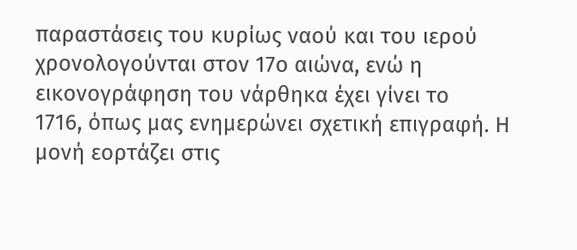παραστάσεις του κυρίως ναού και του ιερού
χρονολογούνται στον 17ο αιώνα, ενώ η εικονογράφηση του νάρθηκα έχει γίνει το
1716, όπως μας ενημερώνει σχετική επιγραφή. Η μονή εορτάζει στις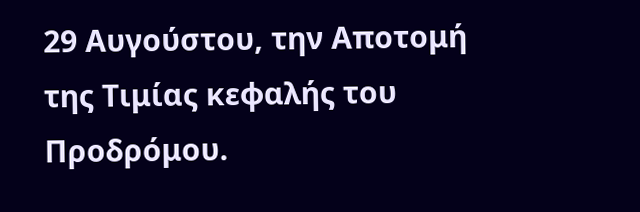29 Αυγούστου, την Αποτομή
της Τιμίας κεφαλής του Προδρόμου.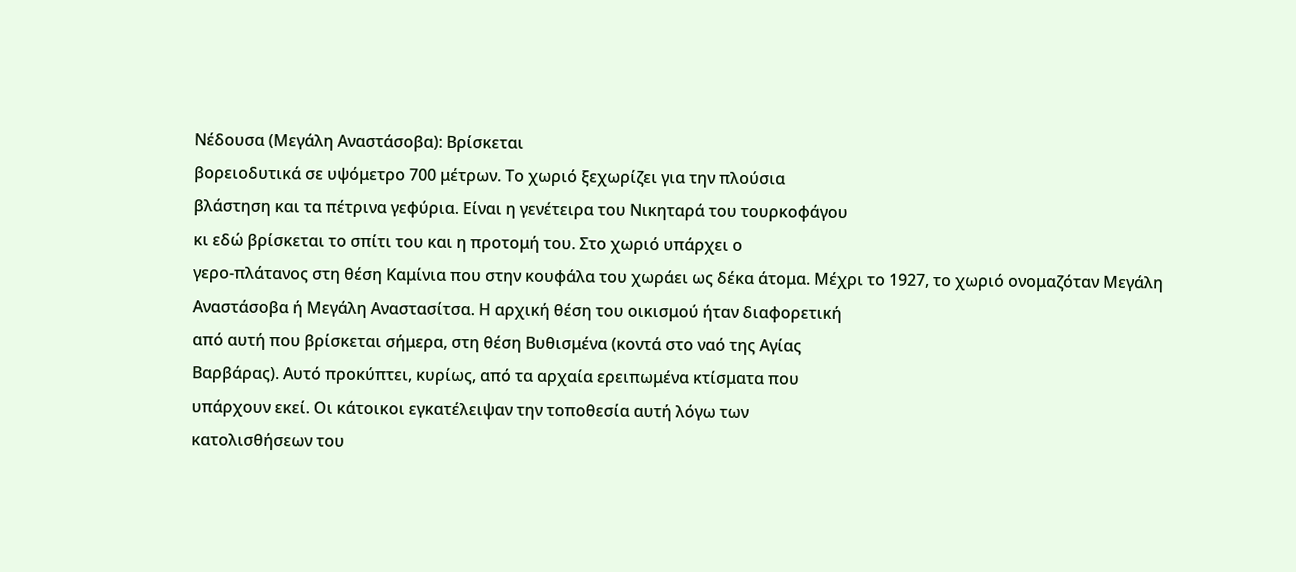Νέδουσα (Μεγάλη Αναστάσοβα): Βρίσκεται
βορειοδυτικά σε υψόμετρο 700 μέτρων. Το χωριό ξεχωρίζει για την πλούσια
βλάστηση και τα πέτρινα γεφύρια. Είναι η γενέτειρα του Νικηταρά του τουρκοφάγου
κι εδώ βρίσκεται το σπίτι του και η προτομή του. Στο χωριό υπάρχει ο
γερο-πλάτανος στη θέση Καμίνια που στην κουφάλα του χωράει ως δέκα άτομα. Μέχρι το 1927, το χωριό ονομαζόταν Μεγάλη
Αναστάσοβα ή Μεγάλη Αναστασίτσα. Η αρχική θέση του οικισμού ήταν διαφορετική
από αυτή που βρίσκεται σήμερα, στη θέση Βυθισμένα (κοντά στο ναό της Αγίας
Βαρβάρας). Αυτό προκύπτει, κυρίως, από τα αρχαία ερειπωμένα κτίσματα που
υπάρχουν εκεί. Οι κάτοικοι εγκατέλειψαν την τοποθεσία αυτή λόγω των
κατολισθήσεων του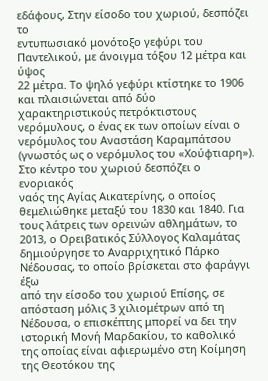εδάφους, Στην είσοδο του χωριού, δεσπόζει το
εντυπωσιακό μονότοξο γεφύρι του Παντελικού, με άνοιγμα τόξου 12 μέτρα και ύψος
22 μέτρα. Το ψηλό γεφύρι κτίστηκε το 1906 και πλαισιώνεται από δύο
χαρακτηριστικούς πετρόκτιστους νερόμυλους, ο ένας εκ των οποίων είναι ο νερόμυλος του Αναστάση Καραμπάτσου
(γνωστός ως ο νερόμυλος του «Χούφτιαρη»). Στο κέντρο του χωριού δεσπόζει ο ενοριακός
ναός της Αγίας Αικατερίνης, ο οποίος θεμελιώθηκε μεταξύ του 1830 και 1840. Για
τους λάτρεις των ορεινών αθλημάτων, το 2013, ο Ορειβατικός Σύλλογος Καλαμάτας
δημιούργησε το Αναρριχητικό Πάρκο Νέδουσας, το οποίο βρίσκεται στο φαράγγι έξω
από την είσοδο του χωριού Επίσης, σε απόσταση μόλις 3 χιλιομέτρων από τη
Νέδουσα, ο επισκέπτης μπορεί να δει την ιστορική Μονή Μαρδακίου, το καθολικό
της οποίας είναι αφιερωμένο στη Κοίμηση της Θεοτόκου της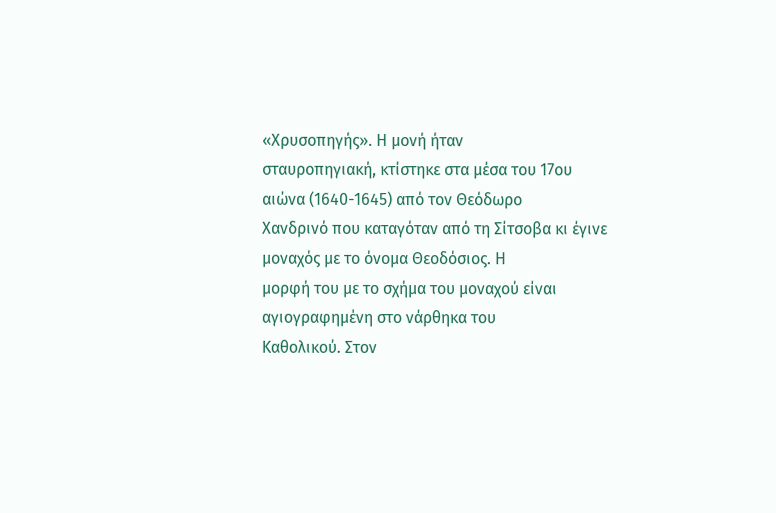«Χρυσοπηγής». Η μονή ήταν
σταυροπηγιακή, κτίστηκε στα μέσα του 17ου αιώνα (1640-1645) από τον Θεόδωρο
Χανδρινό που καταγόταν από τη Σίτσοβα κι έγινε μοναχός με το όνομα Θεοδόσιος. Η
μορφή του με το σχήμα του μοναχού είναι αγιογραφημένη στο νάρθηκα του
Καθολικού. Στον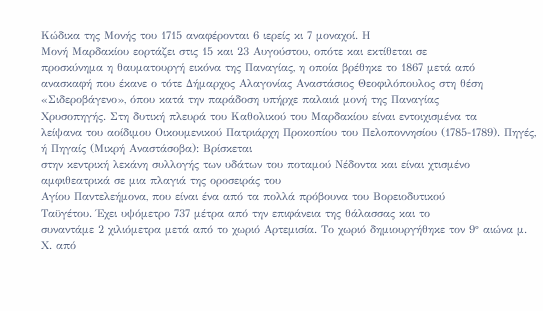Κώδικα της Μονής του 1715 αναφέρονται 6 ιερείς κι 7 μοναχοί. Η
Μονή Μαρδακίου εορτάζει στις 15 και 23 Αυγούστου, οπότε και εκτίθεται σε
προσκύνημα η θαυματουργή εικόνα της Παναγίας, η οποία βρέθηκε το 1867 μετά από
ανασκαφή που έκανε ο τότε Δήμαρχος Αλαγονίας Αναστάσιος Θεοφιλόπουλος στη θέση
«Σιδεροβάγενο», όπου κατά την παράδοση υπήρχε παλαιά μονή της Παναγίας
Χρυσοπηγής. Στη δυτική πλευρά του Καθολικού του Μαρδακίου είναι εντοιχισμένα τα
λείψανα του αοίδιμου Οικουμενικού Πατριάρχη Προκοπίου του Πελοποννησίου (1785-1789). Πηγές, ή Πηγαίς (Μικρή Αναστάσοβα): Βρίσκεται
στην κεντρική λεκάνη συλλογής των υδάτων του ποταμού Νέδοντα και είναι χτισμένο
αμφιθεατρικά σε μια πλαγιά της οροσειράς του
Αγίου Παντελεήμονα, που είναι ένα από τα πολλά πρόβουνα του Βορειοδυτικού
Ταϋγέτου. Έχει υψόμετρο 737 μέτρα από την επιφάνεια της θάλασσας και το
συναντάμε 2 χιλιόμετρα μετά από το χωριό Αρτεμισία. Το χωριό δημιουργήθηκε τον 9° αιώνα μ. Χ. από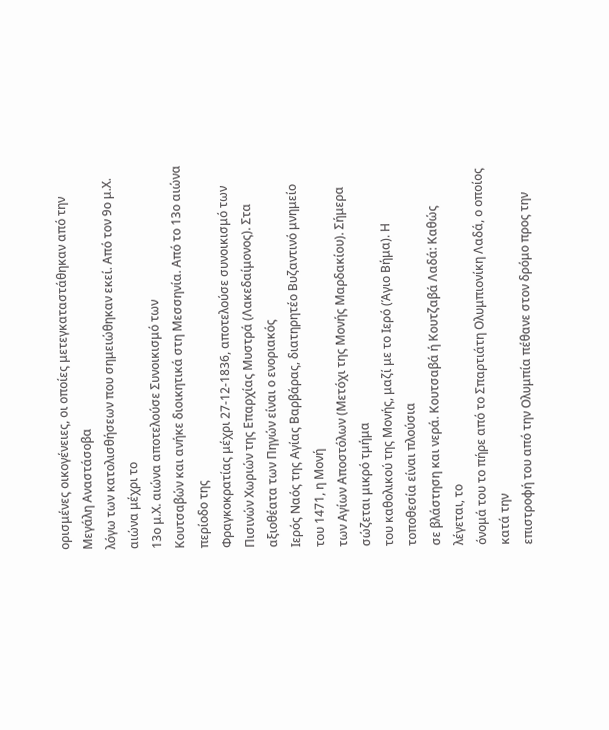ορισμένες οικογένειες, οι οποίες μετεγκαταστάθηκαν από την Μεγάλη Αναστάσοβα
λόγω των κατολισθήσεων που σημειώθηκαν εκεί. Από τον 9ο μ.Χ. αιώνα μέχρι το
13ο μ.Χ. αιώνα αποτελούσε Συνοικισμό των
Κουτσαβών και ανήκε διοικητικά στη Μεσσηνία. Από το 13ο αιώνα περίοδο της
Φραγκοκρατίας μέχρι 27-12-1836, αποτελούσε συνοικισμό των Πισινών Χωριών της Επαρχίας Μυστρά (Λακεδαίμονος). Στα αξιοθέατα των Πηγών είναι ο ενοριακός
Ιερός Ναός της Αγίας Βαρβάρας, διατηρητέο Βυζαντινό μνημείο του 1471, η Μονή
των Αγίων Αποστόλων (Μετόχι της Μονής Μαρδακίου). Σήμερα σώζεται μικρό τμήμα
του καθολικού της Μονής, μαζί με το Ιερό (Άγιο Βήμα). Η τοποθεσία είναι πλούσια
σε βλάστηση και νερά. Κουτσαβά ή Κουτζαβά Λαδά: Καθώς λέγεται, το
όνομά του το πήρε από το Σπαρτιάτη Ολυμπιονίκη Λαδά, ο οποίος κατά την
επιστροφή του από την Ολυμπία πέθανε στον δρόμο προς την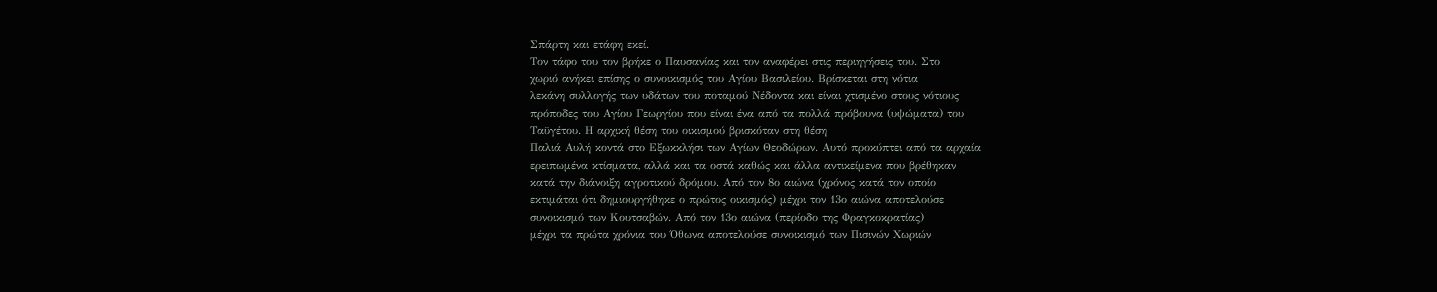Σπάρτη και ετάφη εκεί.
Τον τάφο του τον βρήκε ο Παυσανίας και τον αναφέρει στις περιηγήσεις του. Στο
χωριό ανήκει επίσης ο συνοικισμός του Αγίου Βασιλείου. Βρίσκεται στη νότια
λεκάνη συλλογής των υδάτων του ποταμού Νέδοντα και είναι χτισμένο στους νότιους
πρόποδες του Αγίου Γεωργίου που είναι ένα από τα πολλά πρόβουνα (υψώματα) του
Ταϋγέτου. Η αρχική θέση του οικισμού βρισκόταν στη θέση
Παλιά Αυλή κοντά στο Εξωκκλήσι των Αγίων Θεοδώρων. Αυτό προκύπτει από τα αρχαία
ερειπωμένα κτίσματα, αλλά και τα οστά καθώς και άλλα αντικείμενα που βρέθηκαν
κατά την διάνοιξη αγροτικού δρόμου. Από τον 8ο αιώνα (χρόνος κατά τον οποίο
εκτιμάται ότι δημιουργήθηκε ο πρώτος οικισμός) μέχρι τον 13ο αιώνα αποτελούσε
συνοικισμό των Κουτσαβών. Από τον 13ο αιώνα (περίοδο της Φραγκοκρατίας)
μέχρι τα πρώτα χρόνια του Όθωνα αποτελούσε συνοικισμό των Πισινών Χωριών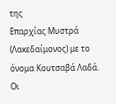της
Επαρχίας Μυστρά (Λακεδαίμονος) με το όνομα Κουτσαβά Λαδά. Οι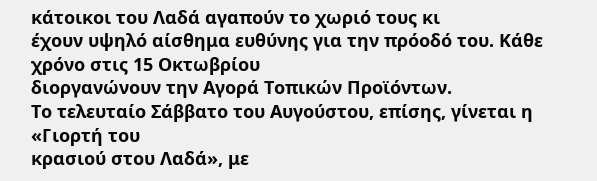κάτοικοι του Λαδά αγαπούν το χωριό τους κι
έχουν υψηλό αίσθημα ευθύνης για την πρόοδό του. Κάθε χρόνο στις 15 Οκτωβρίου
διοργανώνουν την Αγορά Τοπικών Προϊόντων.
Το τελευταίο Σάββατο του Αυγούστου, επίσης, γίνεται η «Γιορτή του
κρασιού στου Λαδά», με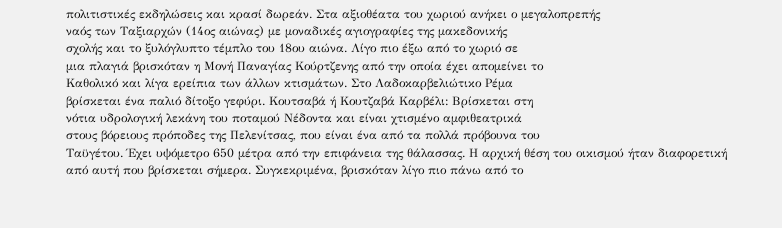πολιτιστικές εκδηλώσεις και κρασί δωρεάν. Στα αξιοθέατα του χωριού ανήκει ο μεγαλοπρεπής
ναός των Ταξιαρχών (14ος αιώνας) με μοναδικές αγιογραφίες της μακεδονικής
σχολής και το ξυλόγλυπτο τέμπλο του 18ου αιώνα. Λίγο πιο έξω από το χωριό σε
μια πλαγιά βρισκόταν η Μονή Παναγίας Κούρτζενης από την οποία έχει απομείνει το
Καθολικό και λίγα ερείπια των άλλων κτισμάτων. Στο Λαδοκαρβελιώτικο Ρέμα
βρίσκεται ένα παλιό δίτοξο γεφύρι. Κουτσαβά ή Κουτζαβά Καρβέλι: Βρίσκεται στη
νότια υδρολογική λεκάνη του ποταμού Νέδοντα και είναι χτισμένο αμφιθεατρικά
στους βόρειους πρόποδες της Πελενίτσας, που είναι ένα από τα πολλά πρόβουνα του
Ταϋγέτου. Έχει υψόμετρο 650 μέτρα από την επιφάνεια της θάλασσας. Η αρχική θέση του οικισμού ήταν διαφορετική
από αυτή που βρίσκεται σήμερα. Συγκεκριμένα, βρισκόταν λίγο πιο πάνω από το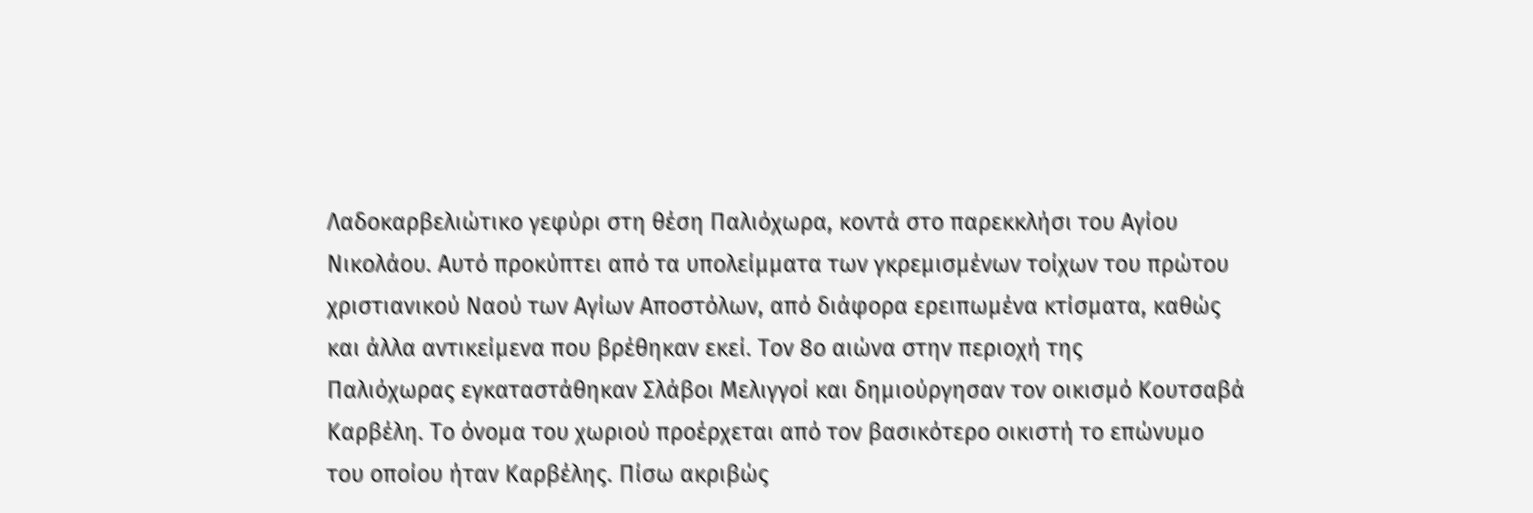Λαδοκαρβελιώτικο γεφύρι στη θέση Παλιόχωρα, κοντά στο παρεκκλήσι του Αγίου
Νικολάου. Αυτό προκύπτει από τα υπολείμματα των γκρεμισμένων τοίχων του πρώτου
χριστιανικού Ναού των Αγίων Αποστόλων, από διάφορα ερειπωμένα κτίσματα, καθώς
και άλλα αντικείμενα που βρέθηκαν εκεί. Τον 8ο αιώνα στην περιοχή της
Παλιόχωρας εγκαταστάθηκαν Σλάβοι Μελιγγοί και δημιούργησαν τον οικισμό Κουτσαβά
Καρβέλη. Το όνομα του χωριού προέρχεται από τον βασικότερο οικιστή το επώνυμο
του οποίου ήταν Καρβέλης. Πίσω ακριβώς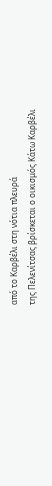από το Καρβέλι στη νότια πλευρά
της Πελενίτσας βρίσκεται ο οικισμός Κάτω Καρβέλι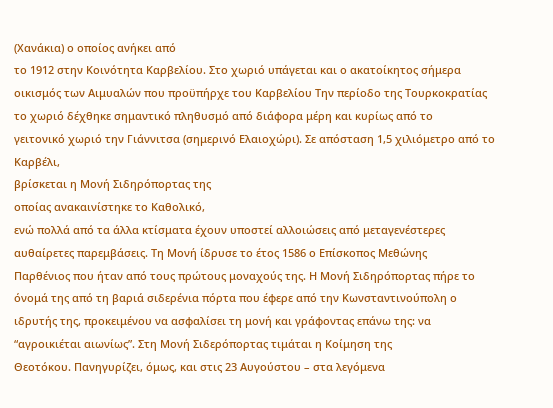(Χανάκια) ο οποίος ανήκει από
το 1912 στην Κοινότητα Καρβελίου. Στο χωριό υπάγεται και ο ακατοίκητος σήμερα
οικισμός των Αιμυαλών που προϋπήρχε του Καρβελίου Την περίοδο της Τουρκοκρατίας
το χωριό δέχθηκε σημαντικό πληθυσμό από διάφορα μέρη και κυρίως από το
γειτονικό χωριό την Γιάννιτσα (σημερινό Ελαιοχώρι). Σε απόσταση 1,5 χιλιόμετρο από το Καρβέλι,
βρίσκεται η Μονή Σιδηρόπορτας της
οποίας ανακαινίστηκε το Καθολικό,
ενώ πολλά από τα άλλα κτίσματα έχουν υποστεί αλλοιώσεις από μεταγενέστερες
αυθαίρετες παρεμβάσεις. Τη Μονή ίδρυσε το έτος 1586 ο Επίσκοπος Μεθώνης
Παρθένιος που ήταν από τους πρώτους μοναχούς της. Η Μονή Σιδηρόπορτας πήρε το
όνομά της από τη βαριά σιδερένια πόρτα που έφερε από την Κωνσταντινούπολη ο
ιδρυτής της, προκειμένου να ασφαλίσει τη μονή και γράφοντας επάνω της: να
“αγροικιέται αιωνίως”. Στη Μονή Σιδερόπορτας τιμάται η Κοίμηση της
Θεοτόκου. Πανηγυρίζει, όμως, και στις 23 Αυγούστου – στα λεγόμενα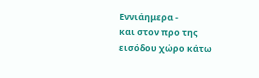Εννιάημερα -
και στον προ της εισόδου χώρο κάτω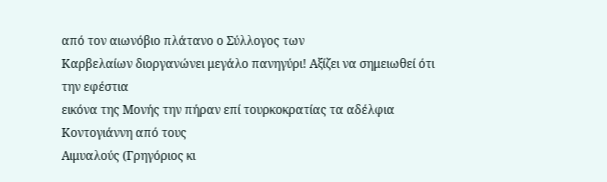από τον αιωνόβιο πλάτανο ο Σύλλογος των
Καρβελαίων διοργανώνει μεγάλο πανηγύρι! Αξίζει να σημειωθεί ότι την εφέστια
εικόνα της Μονής την πήραν επί τουρκοκρατίας τα αδέλφια Κοντογιάννη από τους
Αιμυαλούς (Γρηγόριος κι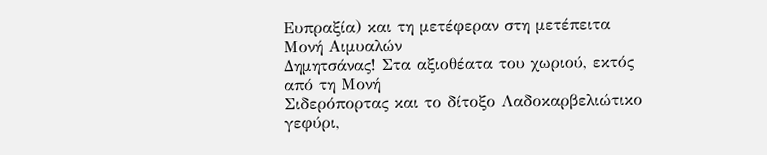Ευπραξία) και τη μετέφεραν στη μετέπειτα Μονή Αιμυαλών
Δημητσάνας! Στα αξιοθέατα του χωριού, εκτός από τη Μονή
Σιδερόπορτας και το δίτοξο Λαδοκαρβελιώτικο γεφύρι,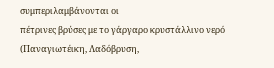συμπεριλαμβάνονται οι
πέτρινες βρύσες με το γάργαρο κρυστάλλινο νερό (Παναγιωτέικη, Λαδόβρυση,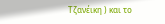Τζανέικη ) και το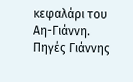κεφαλάρι του Αη-Γιάννη. Πηγές Γιάννης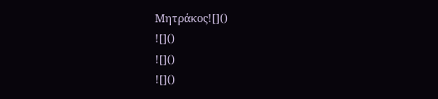Μητράκος![]()
![]()
![]()
![]()